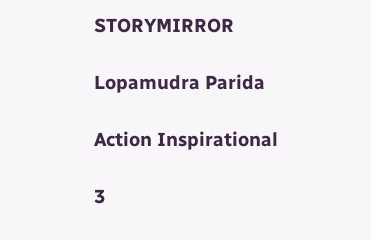STORYMIRROR

Lopamudra Parida

Action Inspirational

3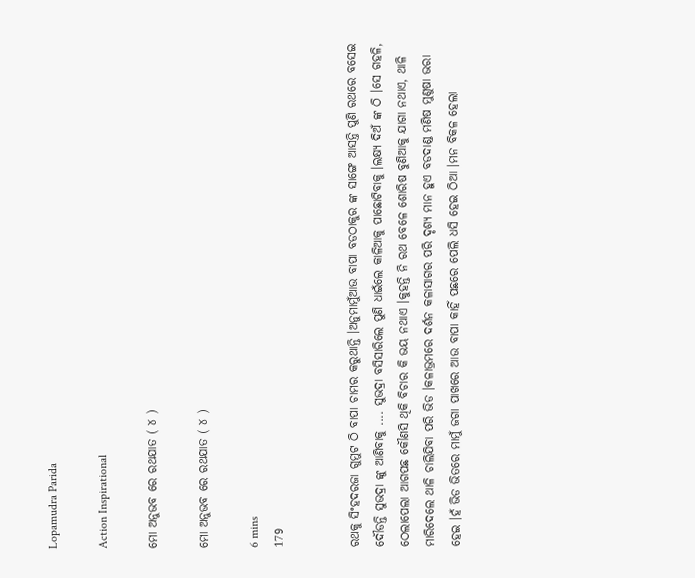Lopamudra Parida

Action Inspirational

ମୋ ଅନୁଭବ ରେ ରଥଯାତ ( ୪ )

ମୋ ଅନୁଭବ ରେ ରଥଯାତ ( ୪ )

6 mins
179


ରଥକୁ ସିଂହଦରଜା ଗୁମୁଟ ଠି ବାପା ଚାମର କରୁଥାନ୍ତି ।ଅନୁମାମୁଁଆଉ ବାପା ବଡଠାକୁର ଙ୍କ ସାଙ୍ଗେ ଆସନ୍ତି ପୁଣି ରଥରେ ବସେଇ ଦୌଡନ୍ତି ସୁଭଦ୍ରା ଙ୍କୁ ଆଣିବାକୁ .... ସୁଭଦ୍ରା ବସିସାରିଲେ ପୁଣି ଧାଇଁଲେ କାଳିଆକୁ ପାଛୋଟିବାକୁ ।ଲକ୍ଷ୍ୟ ଦିଅଁ ଙ୍କ ଠି ।ସେ ଗହଳି, ଠେଲାପେଲା ଆଗପଛ କୌଣସି ଥିକି ବିଚାର କି ଭୟ ନଥାଏ ।କୁହନ୍ତି ନି ରଥ ବେଳେ ଶୋରିଷ ବୁଣିଆକୁ ଯାଗା ନଥାଏ, ଥାଳି ମାରିଦେଲେ ଥାଳି ଚାଲିଯିବା ପରି ଭିଡ ।କଳାଭ୍ରମରେ ଦର୍ଶନ କଳାସାଗର ପରି ଦୃଶ୍ୟ ମାନ ହୁଏ ବଡଦାଣ୍ଡ ମଣିଷ ମୁଣୁଷା ଭରା ହେଇ ।ହଁ ଭିଡ ଭିତରେ ମାମୁଁ ଜଗା ପାଖରେ ଆଉ ବାପା କାହିଁ ପଛରେ ପେଲି ଧସି ହେଇ ଠିଆ ।ମନ ବିକଳ ହେଲା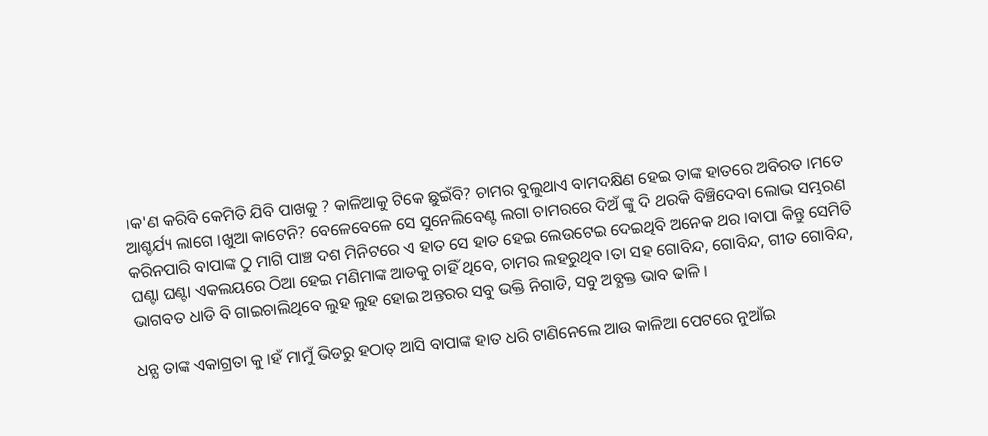।କ'ଣ କରିବି କେମିତି ଯିବି ପାଖକୁ ? କାଳିଆକୁ ଟିକେ ଛୁଇଁବି? ଚାମର ବୁଲୁଥାଏ ବାମଦକ୍ଷିଣ ହେଇ ତାଙ୍କ ହାତରେ ଅବିରତ ।ମତେ ଆଶ୍ଚର୍ଯ୍ୟ ଲାଗେ ।ଖୁଆ କାଟେନି? ବେଳେବେଳେ ସେ ସୁନେଲିବେଣ୍ଟ ଲଗା ଚାମରରେ ଦିଅଁ ଙ୍କୁ ଦି ଥରକି ବିଞ୍ଚିଦେବା ଲୋଭ ସମ୍ଭରଣ କରିନପାରି ବାପାଙ୍କ ଠୁ ମାଗି ପାଞ୍ଚ ଦଶ ମିନିଟରେ ଏ ହାତ ସେ ହାତ ହେଇ ଲେଉଟେଇ ଦେଇଥିବି ଅନେକ ଥର ।ବାପା କିନ୍ତୁ ସେମିତି ଘଣ୍ଟା ଘଣ୍ଟା ଏକଲୟରେ ଠିଆ ହେଇ ମଣିମାଙ୍କ ଆଡକୁ ଚାହିଁ ଥିବେ, ଚାମର ଲହରୁଥିବ ।ତା ସହ ଗୋବିନ୍ଦ, ଗୋବିନ୍ଦ, ଗୀତ ଗୋବିନ୍ଦ, ଭାଗବତ ଧାଡି ବି ଗାଇଚାଲିଥିବେ ଲୁହ ଲୁହ ହୋଇ ଅନ୍ତରର ସବୁ ଭକ୍ତି ନିଗାଡି, ସବୁ ଅବ୍ଯକ୍ତ ଭାବ ଢାଳି ।

ଧନ୍ଯ ତାଙ୍କ ଏକାଗ୍ରତା କୁ ।ହଁ ମାମୁଁ ଭିଡରୁ ହଠାତ୍ ଆସି ବାପାଙ୍କ ହାତ ଧରି ଟାଣିନେଲେ ଆଉ କାଳିଆ ପେଟରେ ନୁଆଁଇ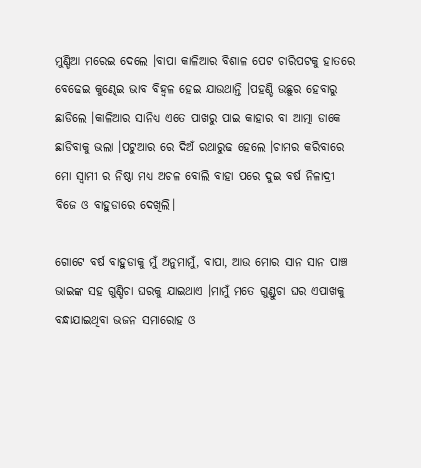ମୁଣ୍ଡିଆ ମରେଇ ଦେଲେ ।ବାପା କାଳିଆର ବିଶାଳ ପେଟ ଚାରିପଟକୁ ହାତରେ ବେଢେଇ କୁଣ୍ଢେଇ ଭାବ ବିହ୍ଵଳ ହେଇ ଯାଉଥାନ୍ତି ।ପହଣ୍ଡି ଉଛୁର ହେବାରୁ ଛାଡିଲେ ।କାଳିଆର ସାନିଧ୍ଯ ଏତେ ପାଖରୁ ପାଇ କାହାର ବା ଆତ୍ମା ଡାକେ ଛାଡିବାକୁ ଭଲା ।ପଟୁଆର ରେ ଦିଅଁ ରଥାରୁଢ ହେଲେ ।ଚାମର କରିବାରେ ମୋ ସ୍ବାମୀ ର ନିଷ୍ଠା ମଧ୍ୟ ଅଚଳ ବୋଲି ବାହା ପରେ ଦୁଇ ବର୍ଷ ନିଳାଦ୍ରୀ ବିଜେ ଓ ବାହୁଡାରେ ଦେଖିଲି।

ଗୋଟେ ବର୍ଷ ବାହୁଡାକୁ ମୁଁ ଅନୁମାମୁଁ, ବାପା, ଆଉ ମୋର ସାନ ସାନ ପାଞ୍ଚ ଭାଇଙ୍କ ସହ ଗୁଣ୍ଡିଚା ଘରକୁ ଯାଇଥାଏ ।ମାମୁଁ ମତେ ଗୁଣ୍ଡୁଚା ଘର ଏପାଖକୁ ବନ୍ଧାଯାଇଥିବା ଭଜନ ସମାରୋହ ଓ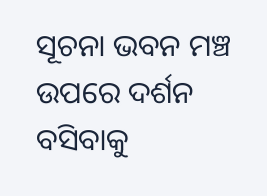ସୂଚନା ଭବନ ମଞ୍ଚ ଉପରେ ଦର୍ଶନ ବସିବାକୁ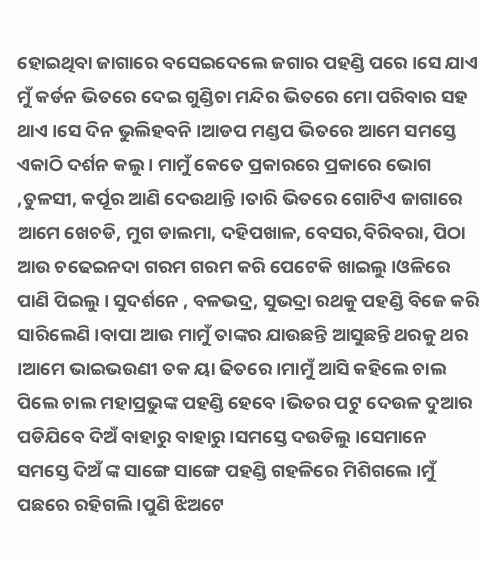ହୋଇଥିବା ଜାଗାରେ ବସେଇଦେଲେ ଜଗାର ପହଣ୍ଡି ପରେ ।ସେ ଯାଏ ମୁଁ କର୍ଡନ ଭିତରେ ଦେଇ ଗୁଣ୍ଡିଚା ମନ୍ଦିର ଭିତରେ ମୋ ପରିବାର ସହ ଥାଏ ।ସେ ଦିନ ଭୁଲିହବନି ।ଆଡପ ମଣ୍ଡପ ଭିତରେ ଆମେ ସମସ୍ତେ ଏକାଠି ଦର୍ଶନ କଲୁ । ମାମୁଁ କେତେ ପ୍ରକାରରେ ପ୍ରକାରେ ଭୋଗ ,ତୁଳସୀ, କର୍ପୂର ଆଣି ଦେଉଥାନ୍ତି ।ତାରି ଭିତରେ ଗୋଟିଏ ଜାଗାରେ ଆମେ ଖେଚଡି, ମୁଗ ଡାଲମା, ଦହିପଖାଳ, ବେସର,ବିରିବରା, ପିଠା ଆଉ ଚଢେଇନଦା ଗରମ ଗରମ କରି ପେଟେକି ଖାଇଲୁ ।ଓଳିରେ ପାଣି ପିଇଲୁ । ସୁଦର୍ଶନେ , ବଳଭଦ୍ର, ସୁଭଦ୍ରା ରଥକୁ ପହଣ୍ଡି ବିଜେ କରି ସାରିଲେଣି ।ବାପା ଆଉ ମାମୁଁ ତାଙ୍କର ଯାଉଛନ୍ତି ଆସୁଛନ୍ତି ଥରକୁ ଥର ।ଆମେ ଭାଇଭଉଣୀ ତକ ୟା ଢିତରେ ।ମାମୁଁ ଆସି କହିଲେ ଚାଲ ପିଲେ ଚାଲ ମହାପ୍ରଭୁଙ୍କ ପହଣ୍ଡି ହେବେ ।ଭିତର ପଟୁ ଦେଉଳ ଦୁଆର ପଡିଯିବେ ଦିଅଁ ବାହାରୁ ବାହାରୁ ।ସମସ୍ତେ ଦଉଡିଲୁ ।ସେମାନେ ସମସ୍ତେ ଦିଅଁ ଙ୍କ ସାଙ୍ଗେ ସାଙ୍ଗେ ପହଣ୍ଡି ଗହଳିରେ ମିଶିଗଲେ ।ମୁଁ ପଛରେ ରହିଗଲି ।ପୁଣି ଝିଅଟେ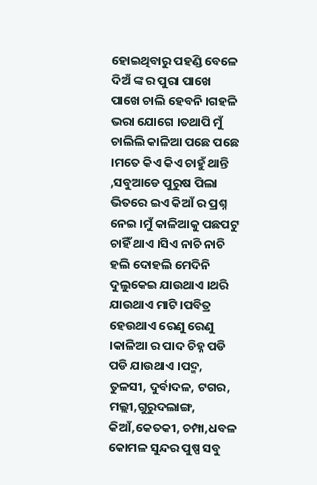ହୋଇଥିବାରୁ ପହଣ୍ଡି ବେଳେ ଦିଅଁ ଙ୍କ ର ପୁରା ପାଖେ ପାଖେ ଚାଲି ହେବନି ।ଗହଳି ଭରା ଯୋଗେ ।ତଥାପି ମୁଁ ଚାଲିଲି କାଳିଆ ପଛେ ପଛେ ।ମତେ କିଏ କିଏ ଚାହୁଁ ଥାନ୍ତି ,ସବୁଆଡେ ପୁରୁଷ ପିଲା ଭିତରେ ଇଏ କିଆଁ ର ପ୍ରଶ୍ନ ନେଇ ।ମୁଁ କାଳିଆକୁ ପଛପଟୁ ଚାହିଁ ଥାଏ ।ସିଏ ନାଚି ନାଚି ହଲି ଦୋହଲି ମେଦିନି ଦୁଲୁକେଇ ଯାଉଥାଏ ।ଥରି ଯାଉଥାଏ ମାଟି ।ପବିତ୍ର ହେଉଥାଏ ରେଣୁ ରେଣୁ ।କାଳିଆ ର ପାଦ ଚିହ୍ନ ପଡି ପଡି ଯାଉଥାଏ ।ପଦ୍ମ, ତୁଳସୀ, ଦୁର୍ବାଦଳ, ଟଗର, ମଲ୍ଲୀ,ଗୁରୁଦଲାଙ୍ଗ, କିଆଁ,କେତକୀ, ଚମ୍ପା,ଧବଳ କୋମଳ ସୁନ୍ଦର ପୁଷ୍ପ ସବୁ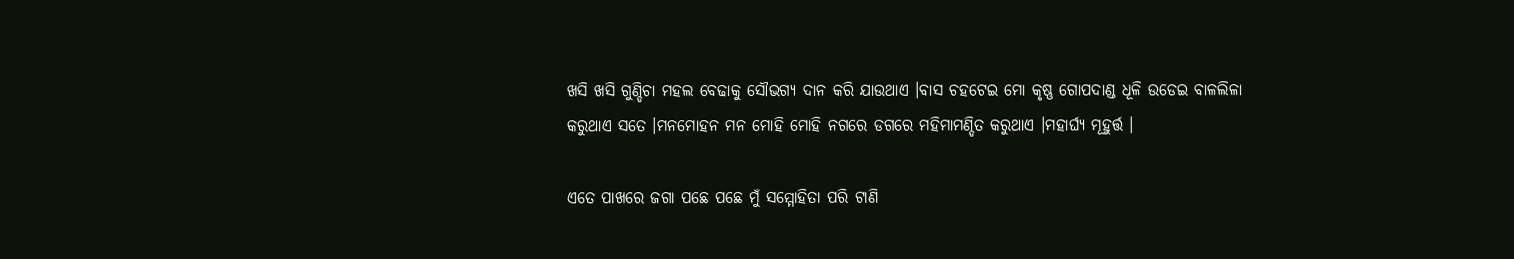ଖସି ଖସି ଗୁଣ୍ଡିଚା ମହଲ ବେଢାକୁ ସୌଭଗ୍ଯ ଦାନ କରି ଯାଉଥାଏ ।ବାସ ଚହଟେଇ ମୋ କୃଷ୍ଣ ଗୋପଦାଣ୍ଡ ଧୂଳି ଉଡେଇ ବାଳଲିଳା କରୁଥାଏ ସତେ ।ମନମୋହନ ମନ ମୋହି ମୋହି ନଗରେ ଡଗରେ ମହିମାମଣ୍ଡିତ କରୁଥାଏ ।ମହାର୍ଘ୍ଯ ମୂହୁର୍ତ୍ତ ।

ଏତେ ପାଖରେ ଜଗା ପଛେ ପଛେ ମୁଁ ସମ୍ମୋହିତା ପରି ଟାଣି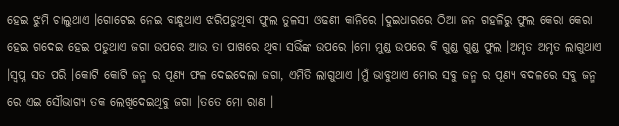ହେଇ ଝୁମି ଚାଲୁଥାଏ ।ଗୋଟେଇ ନେଇ ବାନ୍ଧୁଥାଏ ଝରିପଡୁଥିବା ଫୁଲ ତୁଳସୀ ଓଢଣୀ କାନିରେ ।ଦୁଇଧାରରେ ଠିଆ ଜନ ଗହଳିରୁ ଫୁଲ କେରା କେରା ହେଇ ଗଦେଇ ହେଇ ପଡୁଥାଏ ଜଗା ଉପରେ ଆଉ ତା ପାଖରେ ଥିବା ସଭିଁଙ୍କ ଉପରେ ।ମୋ ମୁଣ୍ଡ ଉପରେ ବି ଗୁଣ୍ଡ ଗୁଣ୍ଡ ଫୁଲ ।ଅମୃତ ଅମୃତ ଲାଗୁଥାଏ ।ସ୍ବପ୍ନ ସତ ପରି ।କୋଟି କୋଟି ଜନ୍ମ ର ପୂଣ୍ୟ ଫଳ ଦେଇଦେଲା ଜଗା, ଏମିତି ଲାଗୁଥାଏ ।ମୁଁ ଭାବୁଥାଏ ମୋର ସବୁ ଜନ୍ମ ର ପୂଣ୍ୟ ବଦଳରେ ସବୁ ଜନ୍ମ ରେ ଏଇ ସୌଭାଗ୍ଯ ତକ ଲେଖିଦେଇଥିବୁ ଜଗା ।ତତେ ମୋ ରାଣ ।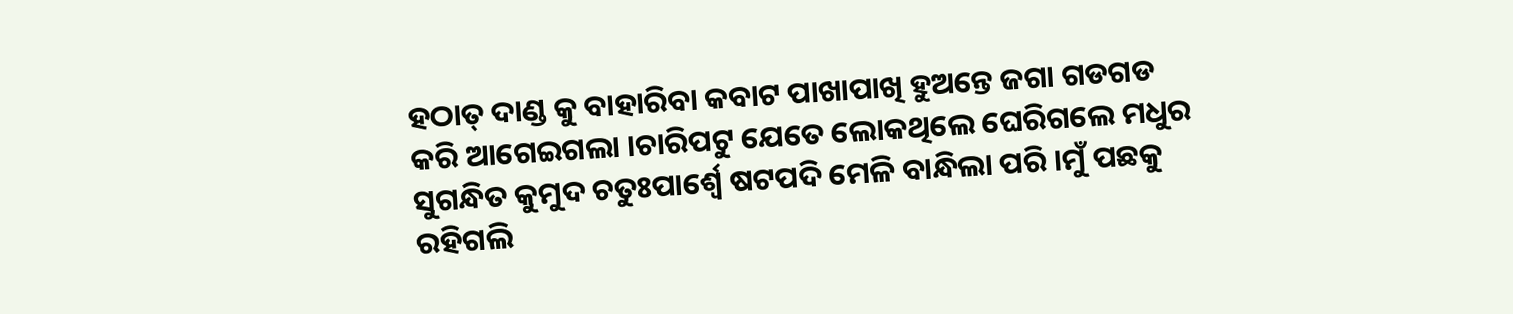ହଠାତ୍ ଦାଣ୍ଡ କୁ ବାହାରିବା କବାଟ ପାଖାପାଖି ହୁଅନ୍ତେ ଜଗା ଗଡଗଡ କରି ଆଗେଇଗଲା ।ଚାରିପଟୁ ଯେତେ ଲୋକଥିଲେ ଘେରିଗଲେ ମଧୁର ସୁଗନ୍ଧିତ କୁମୁଦ ଚତୁଃପାର୍ଶ୍ବେ ଷଟପଦି ମେଳି ବାନ୍ଧିଲା ପରି ।ମୁଁ ପଛକୁ ରହିଗଲି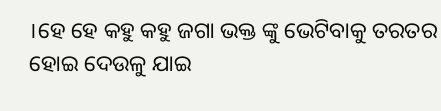।ହେ ହେ କହୁ କହୁ ଜଗା ଭକ୍ତ ଙ୍କୁ ଭେଟିବାକୁ ତରତର ହୋଇ ଦେଉଳୁ ଯାଇ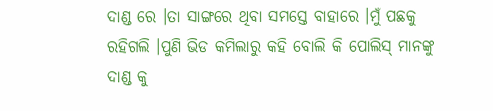ଦାଣ୍ଡ ରେ ।ତା ସାଙ୍ଗରେ ଥିବା ସମସ୍ତେ ବାହାରେ ।ମୁଁ ପଛକୁ ରହିଗଲି ।ପୁଣି ଭିଡ କମିଲାରୁ କହି ବୋଲି କି ପୋଲିସ୍ ମାନଙ୍କୁ ଦାଣ୍ଡ କୁ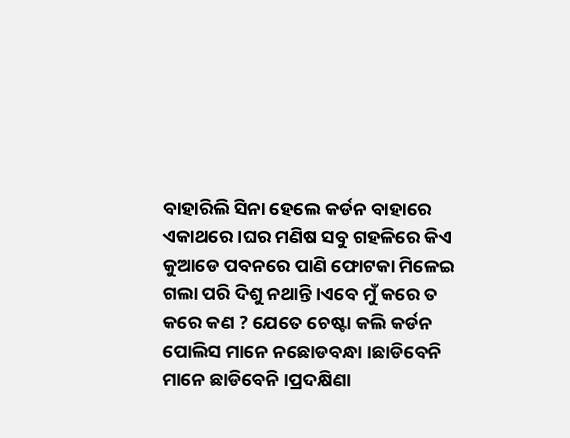ବାହାରିଲି ସିନା ହେଲେ କର୍ଡନ ବାହାରେ ଏକାଥରେ ।ଘର ମଣିଷ ସବୁ ଗହଳିରେ କିଏ କୁଆଡେ ପବନରେ ପାଣି ଫୋଟକା ମିଳେଇ ଗଲା ପରି ଦିଶୁ ନଥାନ୍ତି ।ଏବେ ମୁଁ କରେ ତ କରେ କଣ ? ଯେତେ ଚେଷ୍ଟା କଲି କର୍ଡନ ପୋଲିସ ମାନେ ନଛୋଡବନ୍ଧା ।ଛାଡିବେନି ମାନେ ଛାଡିବେନି ।ପ୍ରଦକ୍ଷିଣା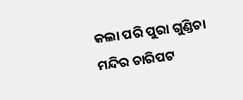କଲା ପରି ପୁରା ଗୁଣ୍ଡିଚା ମନ୍ଦିର ଚାରିପଟ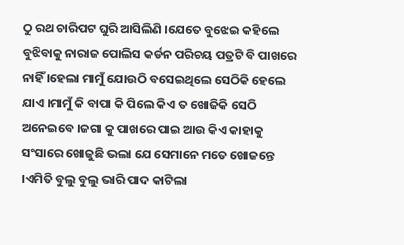ଠୁ ରଥ ଚାରିପଟ ଘୁରି ଆସିଲିଣି ।ଯେତେ ବୁଝେଇ କହିଲେ ବୁଝିବାକୁ ନାରାଜ ପୋଲିସ କର୍ଡନ ପରିଚୟ ପତ୍ରଟି ବି ପାଖରେ ନାହିଁ ।ହେଲା ମାମୁଁ ଯୋଉଠି ବସେଇଥିଲେ ସେଠିକି ହେଲେ ଯାଏ ।ମାମୁଁ କି ବାପା କି ପିଲେ କିଏ ତ ଖୋଜିକି ସେଠି ଅନେଇବେ ।ଜଗା କୁ ପାଖରେ ପାଇ ଆଉ କିଏ କାହାକୁ ସଂସାରେ ଖୋଜୁଛି ଭଲା ଯେ ସେମାନେ ମତେ ଖୋଜନ୍ତେ ।ଏମିତି ବୁଲୁ ବୁଲୁ ଭାରି ପାଦ କାଟିଲା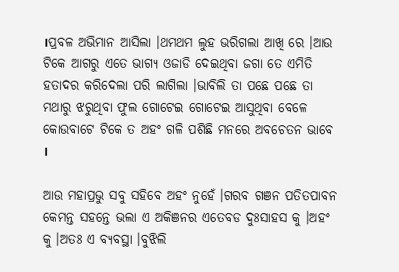।ପ୍ରବଳ ଅଭିମାନ ଆସିଲା ।ଥମଥମ ଲୁହ ଭରିଗଲା ଆଖି ରେ ।ଆଉ ଟିକେ ଆଗରୁ ଏତେ ଭାଗ୍ୟ ଓଜାଡି ଦେଇଥିବା ଜଗା ତେ ଏମିତି ହତାଦର କରିଦେଲା ପରି ଲାଗିଲା ।ଭାବିଲି ତା ପଛେ ପଛେ ତା ମଥାରୁ ଝରୁଥିବା ଫୁଲ ଗୋଟେଇ ଗୋଟେଇ ଆସୁଥିବା ବେଳେ କୋଉବାଟେ ଟିକେ ତ ଅହଂ ଗଳି ପଶିଛି ମନରେ ଅବଚେତନ ଭାବେ ।

ଆଉ ମହାପ୍ରଭୁ ସବୁ ସହିବେ ଅହଂ ନୁହେଁ ।ଗରବ ଗଞନ ପତିତପାବନ କେମନ୍ତ ସହନ୍ତେ ଭଲା ଏ ଅକିଞନର ଏତେବଡ ଦୁଃସାହସ କୁ ।ଅହଂ କୁ ।ଅତଃ ଏ ବ୍ଯବସ୍ଥା ।ବୁଝିଲି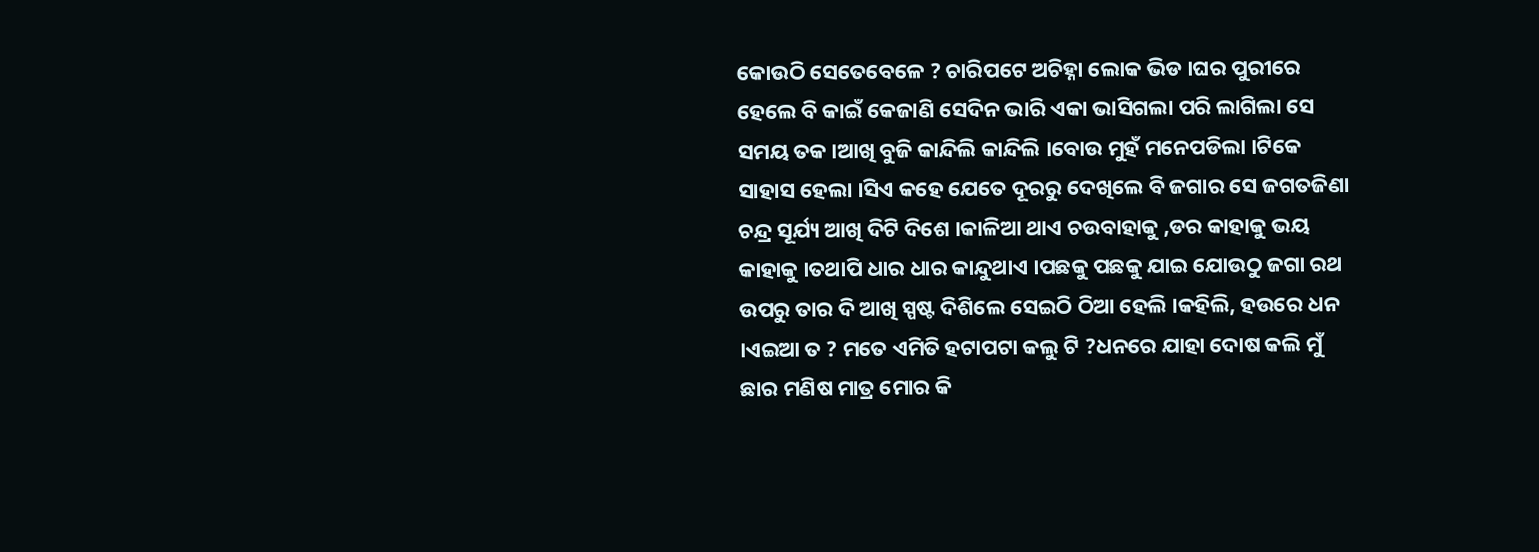କୋଉଠି ସେତେବେଳେ ? ଚାରିପଟେ ଅଚିହ୍ନା ଲୋକ ଭିଡ ।ଘର ପୁରୀରେ ହେଲେ ବି କାଇଁ କେଜାଣି ସେଦିନ ଭାରି ଏକା ଭାସିଗଲା ପରି ଲାଗିଲା ସେ ସମୟ ତକ ।ଆଖି ବୁଜି କାନ୍ଦିଲି କାନ୍ଦିଲି ।ବୋଉ ମୁହଁ ମନେପଡିଲା ।ଟିକେ ସାହାସ ହେଲା ।ସିଏ କହେ ଯେତେ ଦୂରରୁ ଦେଖିଲେ ବି ଜଗାର ସେ ଜଗତଜିଣା ଚନ୍ଦ୍ର ସୂର୍ଯ୍ୟ ଆଖି ଦିଟି ଦିଶେ ।କାଳିଆ ଥାଏ ଚଉବାହାକୁ ,ଡର କାହାକୁ ଭୟ କାହାକୁ ।ତଥାପି ଧାର ଧାର କାନ୍ଦୁଥାଏ ।ପଛକୁ ପଛକୁ ଯାଇ ଯୋଉଠୁ ଜଗା ରଥ ଉପରୁ ତାର ଦି ଆଖି ସ୍ପଷ୍ଟ ଦିଶିଲେ ସେଇଠି ଠିଆ ହେଲି ।କହିଲି, ହଉରେ ଧନ ।ଏଇଆ ତ ? ମତେ ଏମିତି ହଟାପଟା କଲୁ ଟି ?ଧନରେ ଯାହା ଦୋଷ କଲି ମୁଁ ଛାର ମଣିଷ ମାତ୍ର ମୋର କି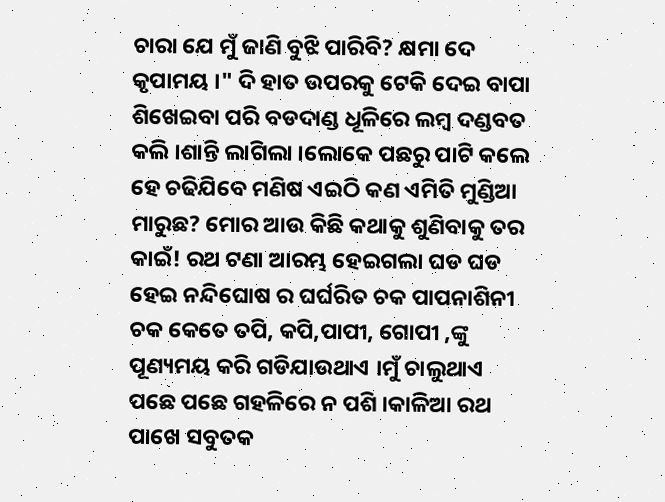ଚାରା ଯେ ମୁଁ ଜାଣି ବୁଝି ପାରିବି? କ୍ଷମା ଦେ କୃପାମୟ ।" ଦି ହାତ ଉପରକୁ ଟେକି ଦେଇ ବାପା ଶିଖେଇବା ପରି ବଡଦାଣ୍ଡ ଧୂଳିରେ ଲମ୍ବ ଦଣ୍ଡବତ କଲି ।ଶାନ୍ତି ଲାଗିଲା ।ଲୋକେ ପଛରୁ ପାଟି କଲେ ହେ ଚଢିଯିବେ ମଣିଷ ଏଇଠି କଣ ଏମିତି ମୁଣ୍ଡିଆ ମାରୁଛ? ମୋର ଆଉ କିଛି କଥାକୁ ଶୁଣିବାକୁ ତର କାଇଁ! ରଥ ଟଣା ଆରମ୍ଭ ହେଇଗଲା ଘଡ ଘଡ ହେଇ ନନ୍ଦିଘୋଷ ର ଘର୍ଘରିତ ଚକ ପାପନାଶିନୀ ଚକ କେତେ ତପି, କପି,ପାପୀ, ଗୋପୀ ,ଙ୍କୁ ପୂଣ୍ୟମୟ କରି ଗଡିଯାଉଥାଏ ।ମୁଁ ଚାଲୁଥାଏ ପଛେ ପଛେ ଗହଳିରେ ନ ପଶି ।କାଳିଆ ରଥ ପାଖେ ସବୁତକ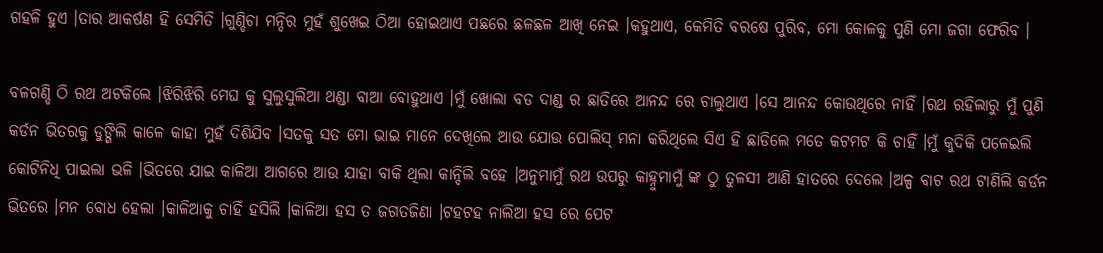ଗହଳି ହୁଏ ।ତାର ଆକର୍ଷଣ ହି ସେମିତି ।ଗୁଣ୍ଡିଚା ମନ୍ଦିର ମୁହଁ ଶୁଖେଇ ଠିଆ ହୋଇଥାଏ ପଛରେ ଛଳଛଳ ଆଖି ନେଇ ।କହୁଥାଏ, କେମିତି ବରଷେ ପୁରିବ, ମୋ କୋଳକୁ ପୁଣି ମୋ ଜଗା ଫେରିବ ।

ବଳଗଣ୍ଡି ଠି ରଥ ଅଟକିଲେ ।ଝିରିଝିରି ମେଘ କୁ ସୁଲୁସୁଲିଆ ଥଣ୍ଡା ବାଆ ବୋହୁଥାଏ ।ମୁଁ ଖୋଲା ବଡ ଦାଣ୍ଡ ର ଛାତିରେ ଆନନ୍ଦ ରେ ଚାଲୁଥାଏ ।ସେ ଆନନ୍ଦ କୋଉଥିରେ ନାହିଁ ।ରଥ ରହିଲାରୁ ମୁଁ ପୁଣି କର୍ଡନ ଭିତରକୁ ଡୁଙ୍ଗିଲି କାଳେ କାହା ମୁହଁ ଦିଶିଯିବ ।ସତକୁ ସତ ମୋ ଭାଇ ମାନେ ଦେଖିଲେ ଆଉ ଯୋଉ ପୋଲିସ୍ ମନା କରିଥିଲେ ସିଏ ହି ଛାଡିଲେ ମତେ କଟମଟ କି ଚାହିଁ ।ମୁଁ କୁଦିକି ପଳେଇଲି କୋଟିନିଧି ପାଇଲା ଭଳି ।ଭିତରେ ଯାଇ କାଳିଆ ଆଗରେ ଆଉ ଯାହା ବାକି ଥିଲା କାନ୍ଦିଲି ବହେ ।ଅନୁମାମୁଁ ରଥ ଉପରୁ କାହ୍ନୁମାମୁଁ ଙ୍କ ଠୁ ତୁଳସୀ ଆଣି ହାତରେ ଦେଲେ ।ଅଳ୍ପ ବାଟ ରଥ ଟାଣିଲି କର୍ଡନ ଭିତରେ ।ମନ ବୋଧ ହେଲା ।କାଳିଆକୁ ଚାହିଁ ହସିଲି ।କାଳିଆ ହସ ତ ଜଗତଜିଣା ।ଟହଟହ ନାଲିଆ ହସ ରେ ପେଟ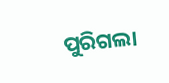ପୁରିଗଲା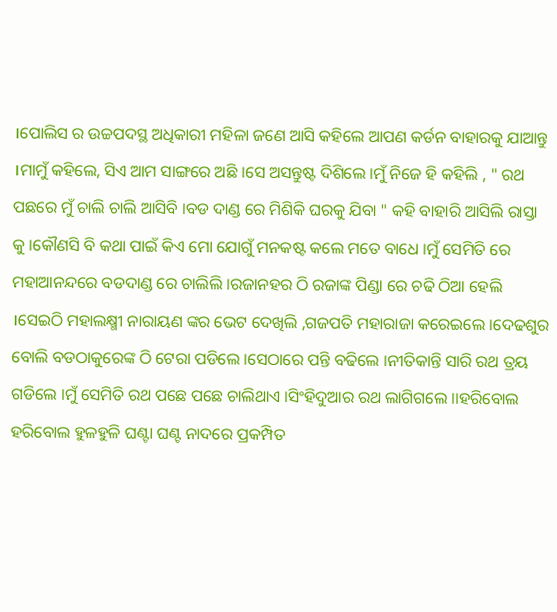।ପୋଲିସ ର ଉଚ୍ଚପଦସ୍ଥ ଅଧିକାରୀ ମହିଳା ଜଣେ ଆସି କହିଲେ ଆପଣ କର୍ଡନ ବାହାରକୁ ଯାଆନ୍ତୁ ।ମାମୁଁ କହିଲେ, ସିଏ ଆମ ସାଙ୍ଗରେ ଅଛି ।ସେ ଅସନ୍ତୁଷ୍ଟ ଦିଶିଲେ ।ମୁଁ ନିଜେ ହି କହିଲି , " ରଥ ପଛରେ ମୁଁ ଚାଲି ଚାଲି ଆସିବି ।ବଡ ଦାଣ୍ଡ ରେ ମିଶିକି ଘରକୁ ଯିବା " କହି ବାହାରି ଆସିଲି ରାସ୍ତା କୁ ।କୌଣସି ବି କଥା ପାଇଁ କିଏ ମୋ ଯୋଗୁଁ ମନକଷ୍ଟ କଲେ ମତେ ବାଧେ ।ମୁଁ ସେମିତି ରେ ମହାଆନନ୍ଦରେ ବଡଦାଣ୍ଡ ରେ ଚାଲିଲି ।ରଜାନହର ଠି ରଜାଙ୍କ ପିଣ୍ଡା ରେ ଚଢି ଠିଆ ହେଲି ।ସେଇଠି ମହାଲକ୍ଷ୍ମୀ ନାରାୟଣ ଙ୍କର ଭେଟ ଦେଖିଲି ,ଗଜପତି ମହାରାଜା କରେଇଲେ ।ଦେଢଶୁର ବୋଲି ବଡଠାକୁରେଙ୍କ ଠି ଟେରା ପଡିଲେ ।ସେଠାରେ ପନ୍ତି ବଢିଲେ ।ନୀତିକାନ୍ତି ସାରି ରଥ ତ୍ରୟ ଗଡିଲେ ।ମୁଁ ସେମିତି ରଥ ପଛେ ପଛେ ଚାଲିଥାଏ ।ସିଂହିଦୁଆର ରଥ ଲାଗିଗଲେ ।।ହରିବୋଲ ହରିବୋଲ ହୁଳହୁଳି ଘଣ୍ଟା ଘଣ୍ଟ ନାଦରେ ପ୍ରକମ୍ପିତ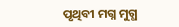ପୃଥିବୀ ମଗ୍ନ ମୁଗ୍ଧ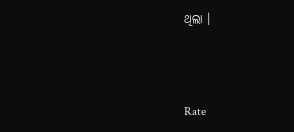ଥିଲା ।



Rate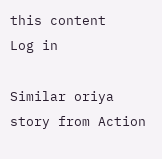this content
Log in

Similar oriya story from Action